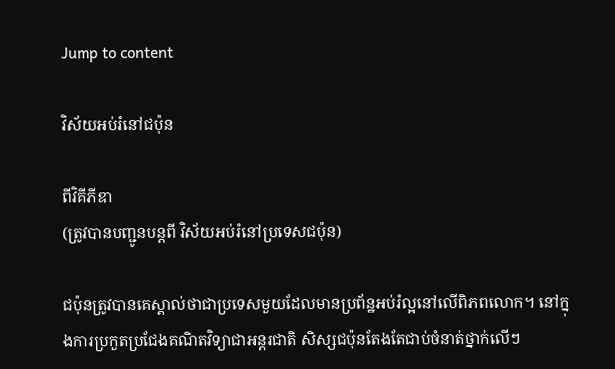Jump to content

វិស័យអប់រំនៅជប៉ុន

ពីវិគីភីឌា
(ត្រូវបានបញ្ជូនបន្តពី វិស័យអប់រំនៅប្រទេសជប៉ុន)

ជប៉ុនត្រូវបានគេស្គាល់ថាជាប្រទេសមួយដែលមានប្រព័ន្ឋអប់រំល្អនៅលើពិភពលោក។ នៅក្នុងការប្រកួតប្រជែងគណិតវិទ្យាជាអន្តរជាតិ សិស្សជប៉ុនតែងតែជាប់ចំនាត់ថ្នាក់លើៗ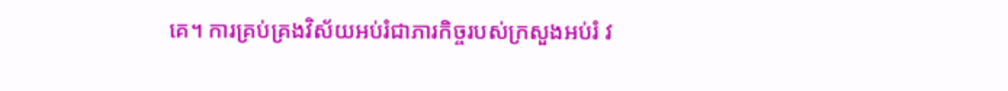គេ។ ការគ្រប់គ្រងវិស័យអប់រំជាភារកិច្ចរបស់ក្រសួងអប់រំ វ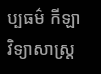ប្បធម៌ កីឡា វិទ្យាសាស្ត្រ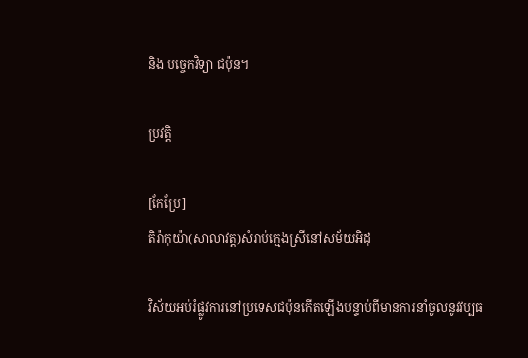និង បច្ចេកវិទ្យា ជប៉ុន។

ប្រវត្តិ

[កែប្រែ]
តិរ៉ាកុយ៉ា(សាលាវត្ត)សំរាប់ក្មេងស្រីនៅសម័យអិដុ

វិស័យអប់រំផ្លូវការនៅប្រទេសជប៉ុនកើតឡើងបន្ទាប់ពីមានការនាំចូលនូវវប្បធ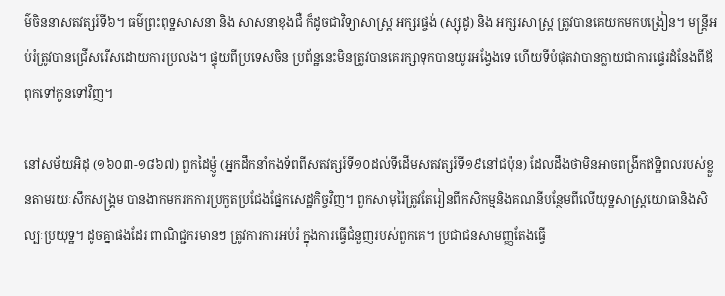ម៌ចិននាសតវត្សរ៍ទី៦។ ធម៌ព្រះពុទ្ឋសាសនា និង សាសនាខុងជឺ ក៏ដូចជាវិទ្យាសាស្ត្រ អក្សរផ្ចង់ (ស្សុដូ) និង អក្សរសាស្ត្រ ត្រូវបានគេយកមកបង្រៀន។ មន្ត្រីអប់រំត្រូវបានជ្រើសរើសដោយការប្រលង។ ផ្ទុយពីប្រទេសចិន ប្រព័ន្ឋនេះមិនត្រូវបានគេរក្សាទុកបានយូរអង្វែងទេ ហើយទីបំផុតវាបានក្លាយជាការផ្ទេរដំនែងពីឪពុកទៅកូនទៅវិញ។

នៅសម័យអិដុ (១៦០៣-១៨៦៧) ពួកដៃម៉្ញូ (អ្នកដឹកនាំកងទ័ពពីសតវត្សរ៍ទី១០ដល់ទីដើមសតវត្សរ៍ទី១៩នៅជប៉ុន) ដែលដឹងថាមិនអាចពង្រីកឥទ្ឋិពលរបស់ខ្លួនតាមរយៈសឹកសង្គ្រម បានងាកមករកការប្រកួតប្រជែងផ្នែកសេដ្ឋកិច្ចវិញ។ ពួកសាមុរ៉ៃត្រូវតែរៀនពីកសិកម្មនិងគណនីបន្ថែមពីលើយុទ្ឋសាស្ត្រយោធានិងសិល្បៈប្រយុទ្ឋ។ ដូចគ្នាផងដែរ ពាណិជ្ជករមានៗ ត្រូវការការអប់រំ ក្នុងការធ្វើជំនួញរបស់ពួកគេ។ ប្រជាជនសាមញ្ញតែងធ្វើ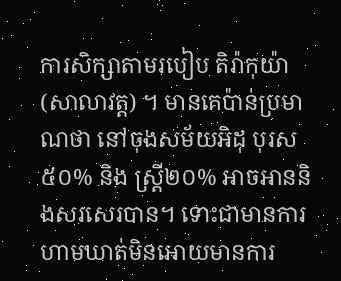ការសិក្សាតាមរបៀប តិរ៉ាកុយ៉ា (សាលាវត្ត) ។ មានគេប៉ាន់ប្រមាណថា នៅចុងសម័យអិដុ បុរស៥០% និង ស្ត្រី២០% អាចអាននិងសរសេរបាន។ ទោះជាមានការហាមឃាត់មិនអោយមានការ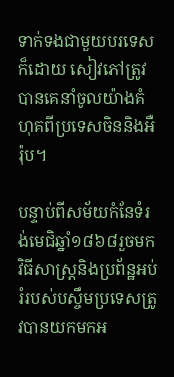ទាក់ទងជាមួយបរទេសក៏ដោយ សៀវភៅត្រូវបានគេនាំចូលយ៉ាងគំហុគពីប្រទេសចិននិងអឺរ៉ុប។

បន្ទាប់ពីសម័យកំនែទំរង់មេជិឆ្នាំ១៨៦៨រួចមក វិធីសាស្ត្រនិងប្រព័ន្ឋអប់រំរបស់បស្ចឹមប្រទេសត្រូវបានយកមកអ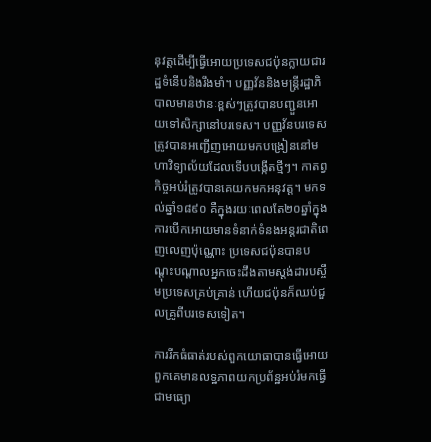នុវត្តដើម្បីធ្វើអោយប្រទេសជប៉ុនក្លាយជារដ្ឋទំនើបនិងរឹងមាំ។ បញ្ញវ័ននិងមន្ត្រីរដ្ឋាភិបាលមានឋានៈខ្ពស់ៗត្រូវបានបញ្ជួនអោយទៅសិក្សានៅបរទេស។ បញ្ញវ័នបរទេស ត្រូវបានអញ្ជើញអោយមកបង្រៀននៅមហាវិទ្យាល័យដែលទើបបង្កើតថ្មីៗ។ កាតព្វកិច្ចអប់រំត្រូវបានគេយកមកអនុវត្ត។ មកទល់ឆ្នាំ១៨៩០ គឺក្នុងរយៈពេលតែ២០ឆ្នាំក្នុងការបើកអោយមានទំនាក់ទំនងអន្តរជាតិពេញលេញប៉ុណ្ណោះ ប្រទេសជប៉ុនបានបណ្ដុះបណ្ដាលអ្នកចេះដឹងតាមស្តង់ដារបស្ចឹមប្រទេសគ្រប់គ្រាន់ ហើយជប៉ុនក៏ឈប់ជួលគ្រូពីបរទេសទៀត។

ការរីកធំធាត់របស់ពួកយោធាបានធ្វើអោយពួកគេមានលទ្ឋភាពយកប្រព័ន្ឋអប់រំមកធ្វើជាមធ្យោ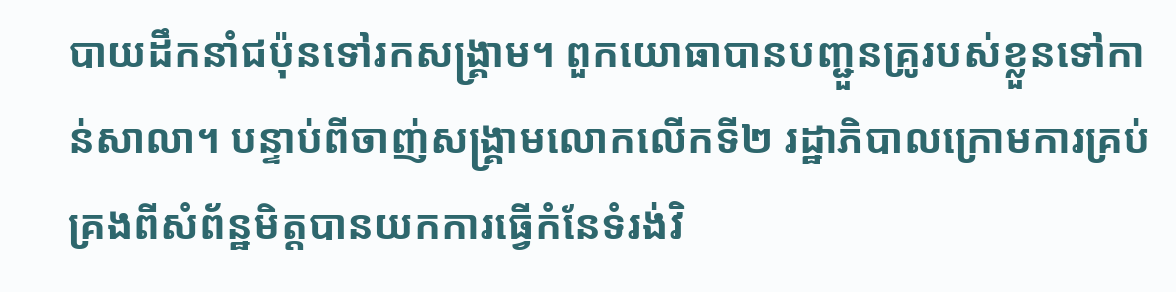បាយដឹកនាំជប៉ុនទៅរកសង្គ្រាម។ ពួកយោធាបានបញ្ជួនគ្រូរបស់ខ្លួនទៅកាន់សាលា។ បន្ទាប់ពីចាញ់សង្គ្រាមលោកលើកទី២ រដ្ឋាភិបាលក្រោមការគ្រប់គ្រងពីសំព័ន្ឋមិត្តបានយកការធ្វើកំនែទំរង់វិ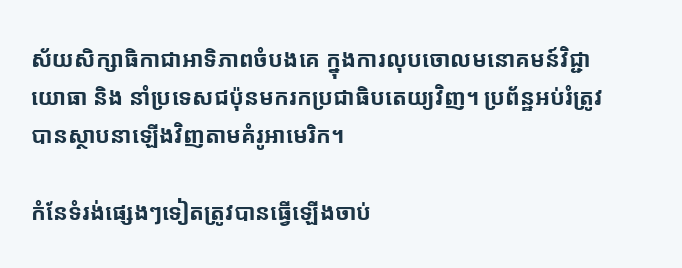ស័យសិក្សាធិកាជាអាទិភាពចំបងគេ ក្នុងការលុបចោលមនោគមន៍វិជ្ជាយោធា និង នាំប្រទេសជប៉ុនមករកប្រជាធិបតេយ្យវិញ។ ប្រព័ន្ឋអប់រំត្រូវបានស្ថាបនាឡើងវិញតាមគំរូអាមេរិក។

កំនែទំរង់ផ្សេងៗទៀតត្រូវបានធ្វើឡើងចាប់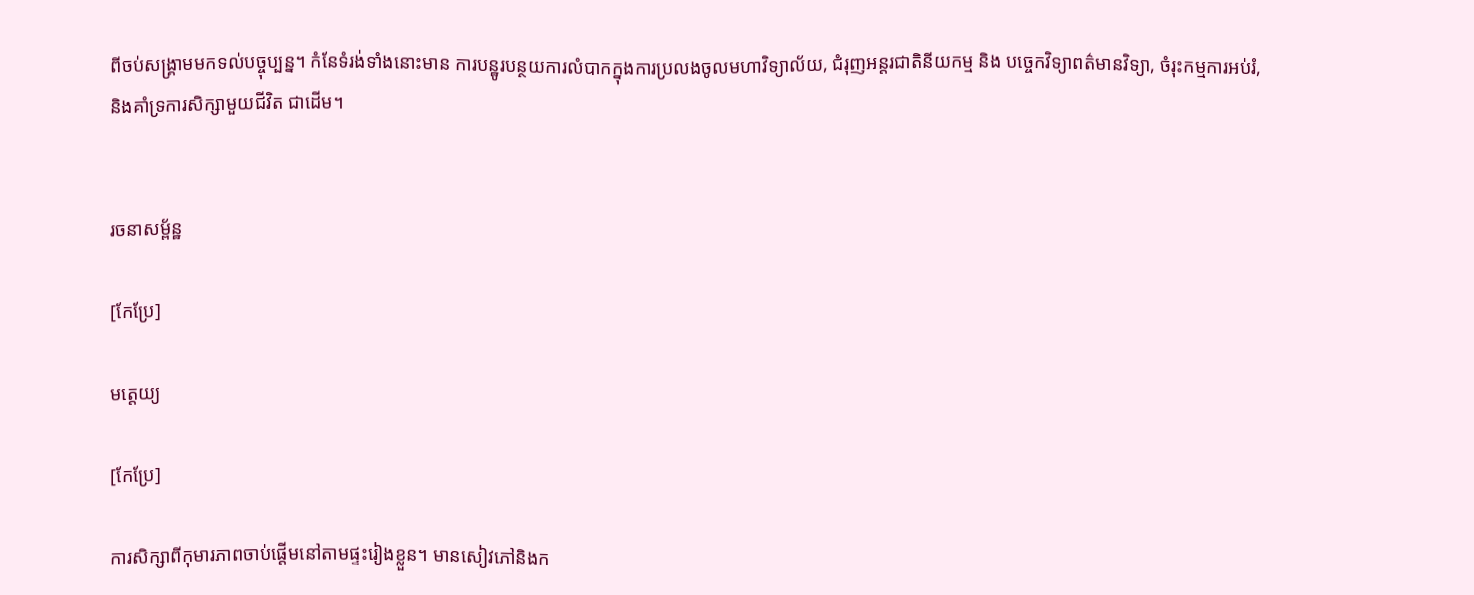ពីចប់សង្គ្រាមមកទល់បច្ចុប្បន្ន។ កំនែទំរង់ទាំងនោះមាន ការបន្ឋូរបន្ថយការលំបាកក្នុងការប្រលងចូលមហាវិទ្យាល័យ, ជំរុញអន្តរជាតិនីយកម្ម និង បច្ចេកវិទ្យាពត៌មានវិទ្យា, ចំរុះកម្មការអប់រំ, និងគាំទ្រការសិក្សាមួយជីវិត ជាដើម។


រចនាសម្ព័ន្ឋ

[កែប្រែ]

មត្តេយ្យ

[កែប្រែ]

ការសិក្សាពីកុមារភាពចាប់ផ្ដើមនៅតាមផ្ទះរៀងខ្លួន។ មានសៀវភៅនិងក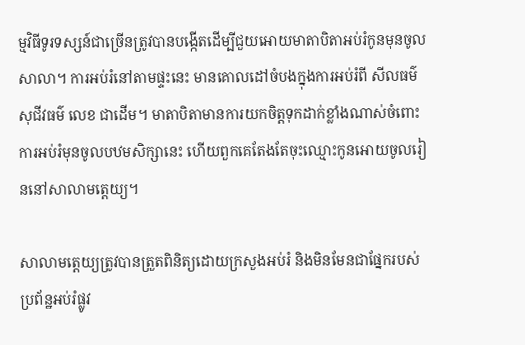ម្មវិធីទូរទស្សន៍ជាច្រើនត្រូវបានបង្កើតដើម្បីជួយអោយមាតាបិតាអប់រំកូនមុនចូលសាលា។ ការអប់រំនៅតាមផ្ទះនេះ មានគោលដៅចំបងក្នុងការអប់រំពី សីលធម៌ សុជីវធម៌ លេខ ជាដើម។ មាតាបិតាមានការយកចិត្តទុកដាក់ខ្លាំងណាស់ចំពោះការអប់រំមុនចូលបឋមសិក្សានេះ ហើយពួកគេតែងតែចុះឈ្មោះកូនអោយចូលរៀននៅសាលាមត្តេយ្យ។

សាលាមត្តេយ្យត្រូវបានត្រួតពិនិត្យដោយក្រសួងអប់រំ និងមិនមែនជាផ្នែករបស់ប្រព័ន្ឋអប់រំផ្លូវ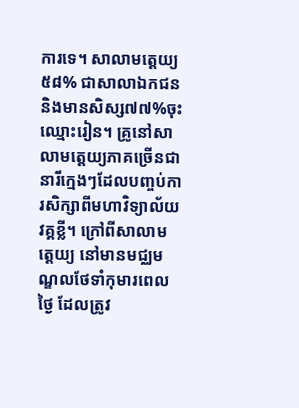ការទេ។ សាលាមត្តេយ្យ៥៨% ជាសាលាឯកជន និងមានសិស្ស៧៧%ចុះឈ្មោះរៀន។ គ្រូនៅសាលាមត្តេយ្យភាគច្រើនជានារីក្មេងៗដែលបញ្ចប់ការសិក្សាពីមហាវិទ្យាល័យវគ្គខ្លី។ ក្រៅពីសាលាមត្តេយ្យ នៅមានមជ្ឈមណ្ឌលថែទាំកុមារពេលថ្ងៃ ដែលត្រូវ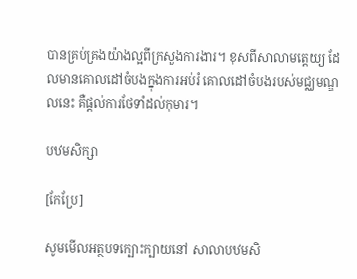បានគ្រប់គ្រងយ៉ាងល្អពីក្រសួងការងារ។ ខុសពីសាលាមត្តេយ្យ ដែលមានគោលដៅចំបងក្នុងការអប់រំ គោលដៅចំបងរបស់មជ្ឈមណ្ឌលនេះ គឺផ្ដល់ការថែទាំដល់កុមារ។

បឋមសិក្សា

[កែប្រែ]

សូមមើលអត្ថបទក្បោះក្បាយនៅ សាលាបឋមសិ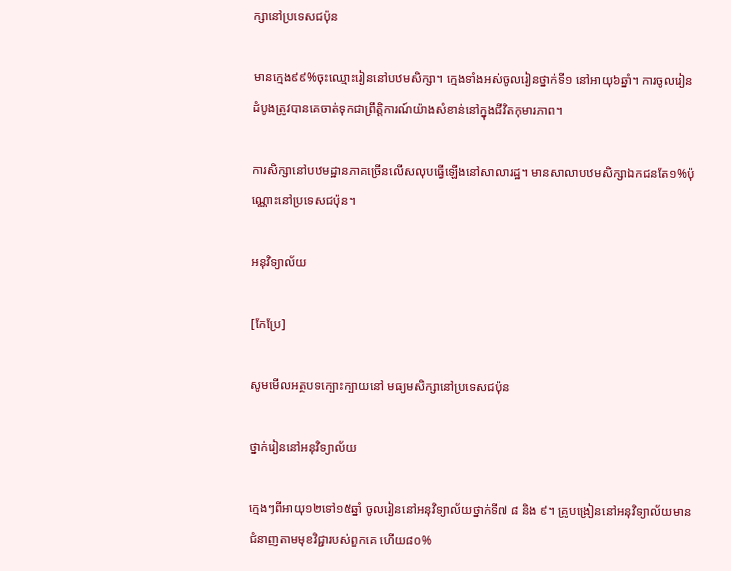ក្សានៅប្រទេសជប៉ុន

មានក្មេង៩៩%ចុះឈ្មោះរៀននៅបឋមសិក្សា។ ក្មេងទាំងអស់ចូលរៀនថ្នាក់ទី១ នៅអាយុ៦ឆ្នាំ។ ការចូលរៀនដំបូងត្រូវបានគេចាត់ទុកជាព្រឹត្តិការណ៍យ៉ាងសំខាន់នៅក្នុងជីវិតកុមារភាព។

ការសិក្សានៅបឋមដ្ឋានភាគច្រើនលើសលុបធ្វើឡើងនៅសាលារដ្ឋ។ មានសាលាបឋមសិក្សាឯកជនតែ១%ប៉ុណ្ណោះនៅប្រទេសជប៉ុន។

អនុវិទ្យាល័យ

[កែប្រែ]

សូមមើលអត្ថបទក្បោះក្បាយនៅ មធ្យមសិក្សានៅប្រទេសជប៉ុន

ថ្នាក់រៀននៅអនុវិទ្យាល័យ

ក្មេងៗពីអាយុ១២ទៅ១៥ឆ្នាំ ចូលរៀននៅអនុវិទ្យាល័យថ្នាក់ទី៧ ៨ និង ៩។ គ្រូបង្រៀននៅអនុវិទ្យាល័យមានជំនាញតាមមុខវិជ្ជារបស់ពួកគេ ហើយ៨០%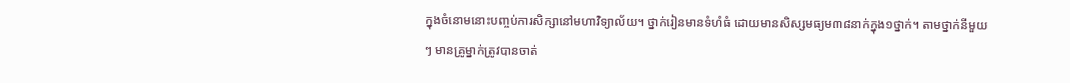ក្នុងចំនោមនោះបញ្ចប់ការសិក្សានៅមហាវិទ្យាល័យ។ ថ្នាក់រៀនមានទំហំធំ ដោយមានសិស្សមធ្យម៣៨នាក់ក្នុង១ថ្នាក់។ តាមថ្នាក់នីមួយៗ មានគ្រូម្នាក់ត្រូវបានចាត់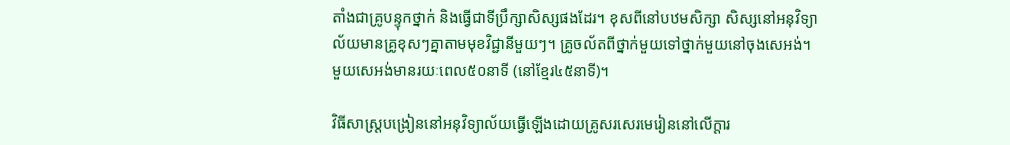តាំងជាគ្រូបន្ទុកថ្នាក់ និងធ្វើជាទីប្រឹក្សាសិស្សផងដែរ។ ខុសពីនៅបឋមសិក្សា សិស្សនៅអនុវិទ្យាល័យមានគ្រូខុសៗគ្នាតាមមុខវិជ្ជានីមួយៗ។ គ្រូចល័តពីថ្នាក់មួយទៅថ្នាក់មួយនៅចុងសេអង់។ មួយសេអង់មានរយៈពេល៥០នាទី (នៅខ្មែរ៤៥នាទី)។

វិធីសាស្ត្របង្រៀននៅអនុវិទ្យាល័យធ្វើឡើងដោយគ្រូសរសេរមេរៀននៅលើក្ដារ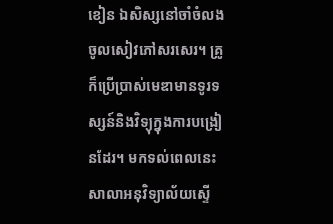ខៀន ឯសិស្សនៅចាំចំលងចូលសៀវភៅសរសេរ។ គ្រូក៏ប្រើប្រាស់មេឌាមានទូរទស្សន៍និងវិទ្យុក្នុងការបង្រៀនដែរ។ មកទល់ពេលនេះសាលាអនុវិទ្យាល័យស្ទើ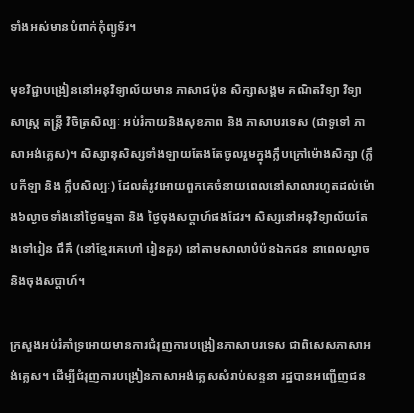ទាំងអស់មានបំពាក់កុំព្យូទ័រ។

មុខវិជ្ជាបង្រៀននៅអនុវិទ្យាល័យមាន ភាសាជប៉ុន សិក្សាសង្គម គណិតវិទ្យា វិទ្យាសាស្ត្រ តន្ត្រី វិចិត្រសិល្បៈ អប់រំកាយនិងសុខភាព និង ភាសាបរទេស (ជាទូទៅ ភាសាអង់គ្លេស)។ សិស្សានុសិស្សទាំងឡាយតែងតែចូលរួមក្នុងក្លឹបក្រៅម៉ោងសិក្សា (ក្លឹបកីឡា និង ក្លឹបសិល្បៈ) ដែលតំរូវអោយពួកគេចំនាយពេលនៅសាលារហូតដល់ម៉ោង៦ល្ងាចទាំងនៅថ្ងៃធម្មតា និង ថ្ងៃចុងសប្តាហ៍ផងដែរ។ សិស្សនៅអនុវិទ្យាល័យតែងទៅរៀន ជឹគឹ (នៅខ្មែរគេហៅ រៀនគួរ) នៅតាមសាលាបំប៉នឯកជន នាពេលល្ងាចនិងចុងសប្តាហ៍។

ក្រសួងអប់រំគាំទ្រអោយមានការជំរុញការបង្រៀនភាសាបរទេស ជាពិសេសភាសាអង់គ្លេស។ ដើម្បីជំរុញការបង្រៀនភាសាអង់គ្លេសសំរាប់សន្ទនា រដ្ឋបានអញ្ជើញជន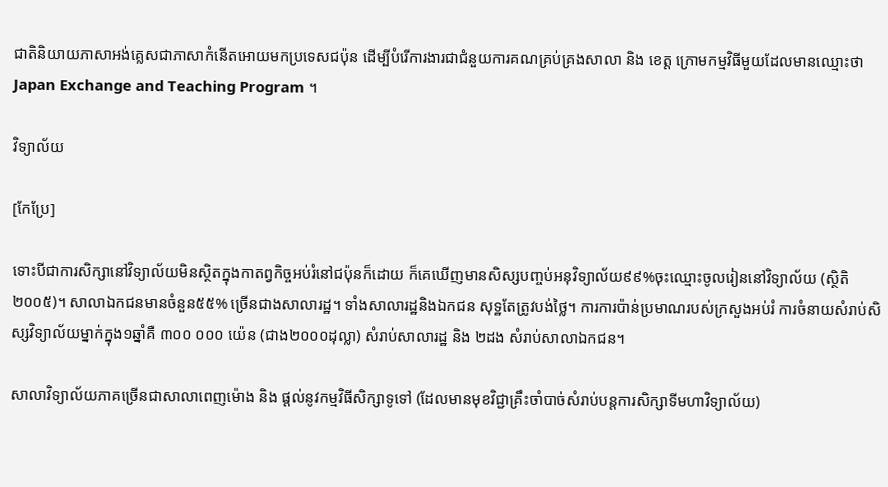ជាតិនិយាយភាសាអង់គ្លេសជាភាសាកំនើតអោយមកប្រទេសជប៉ុន ដើម្បីបំរើការងារជាជំនួយការគណគ្រប់គ្រងសាលា និង ខេត្ត ក្រោមកម្មវិធីមួយដែលមានឈ្មោះថា Japan Exchange and Teaching Program ។

វិទ្យាល័យ

[កែប្រែ]

ទោះបីជាការសិក្សានៅវិទ្យាល័យមិនស្ថិតក្នុងកាតព្វកិច្ចអប់រំនៅជប៉ុនក៏ដោយ ក៏គេឃើញមានសិស្សបញ្ចប់អនុវិទ្យាល័យ៩៩%ចុះឈ្មោះចូលរៀននៅវិទ្យាល័យ (ស្ថិតិ២០០៥)។ សាលាឯកជនមានចំនួន៥៥% ច្រើនជាងសាលារដ្ឋ។ ទាំងសាលារដ្ឋនិងឯកជន សុទ្ឋតែត្រូវបង់ថ្លៃ។ ការការប៉ាន់ប្រមាណរបស់ក្រសួងអប់រំ ការចំនាយសំរាប់សិស្សវិទ្យាល័យម្នាក់ក្នុង១ឆ្នាំគឺ ៣០០ ០០០ យ៉េន (ជាង២០០០ដុល្លា) សំរាប់សាលារដ្ឋ និង ២ដង សំរាប់សាលាឯកជន។

សាលាវិទ្យាល័យភាគច្រើនជាសាលាពេញម៉ោង និង ផ្ដល់នូវកម្មវិធីសិក្សាទូទៅ (ដែលមានមុខវិជ្ជាគ្រឹះចាំបាច់សំរាប់បន្តការសិក្សាទីមហាវិទ្យាល័យ)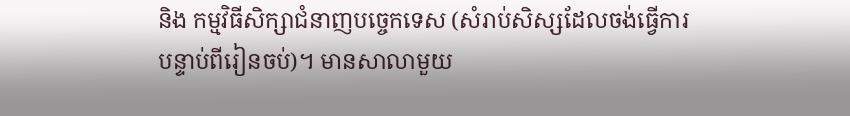និង កម្មវិធីសិក្សាជំនាញបច្ចេកទេស (សំរាប់សិស្សដែលចង់ធ្វើការបន្ទាប់ពីរៀនចប់)។ មានសាលាមួយ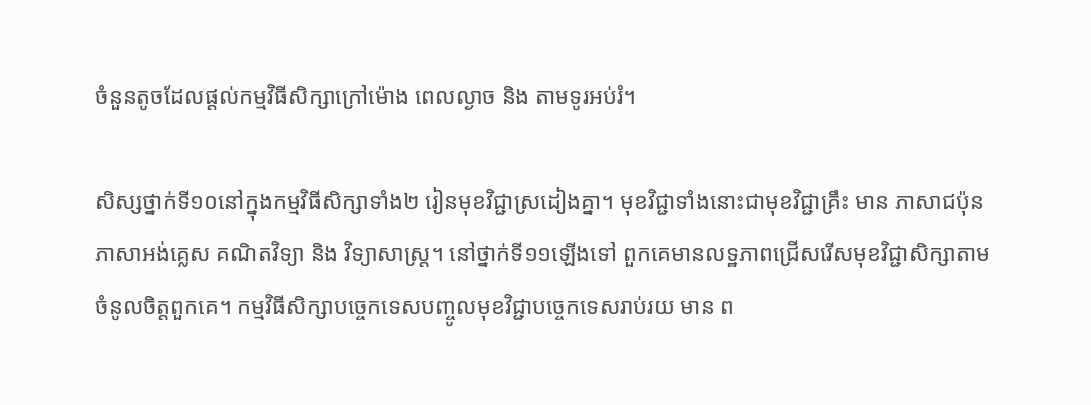ចំនួនតូចដែលផ្ដល់កម្មវិធីសិក្សាក្រៅម៉ោង ពេលល្ងាច និង តាមទូរអប់រំ។

សិស្សថ្នាក់ទី១០នៅក្នុងកម្មវិធីសិក្សាទាំង២ រៀនមុខវិជ្ជាស្រដៀងគ្នា។ មុខវិជ្ជាទាំងនោះជាមុខវិជ្ជាគ្រឹះ មាន ភាសាជប៉ុន ភាសាអង់គ្លេស គណិតវិទ្យា និង វិទ្យាសាស្ត្រ។ នៅថ្នាក់ទី១១ឡើងទៅ ពួកគេមានលទ្ឋភាពជ្រើសរើសមុខវិជ្ជាសិក្សាតាមចំនូលចិត្តពួកគេ។ កម្មវិធីសិក្សាបច្ចេកទេសបញ្ចូលមុខវិជ្ជាបច្ចេកទេសរាប់រយ មាន ព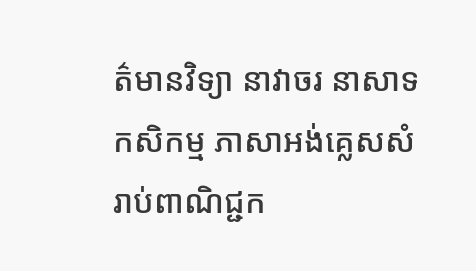ត៌មានវិទ្យា នាវាចរ នាសាទ កសិកម្ម ភាសាអង់គ្លេសសំរាប់ពាណិជ្ជក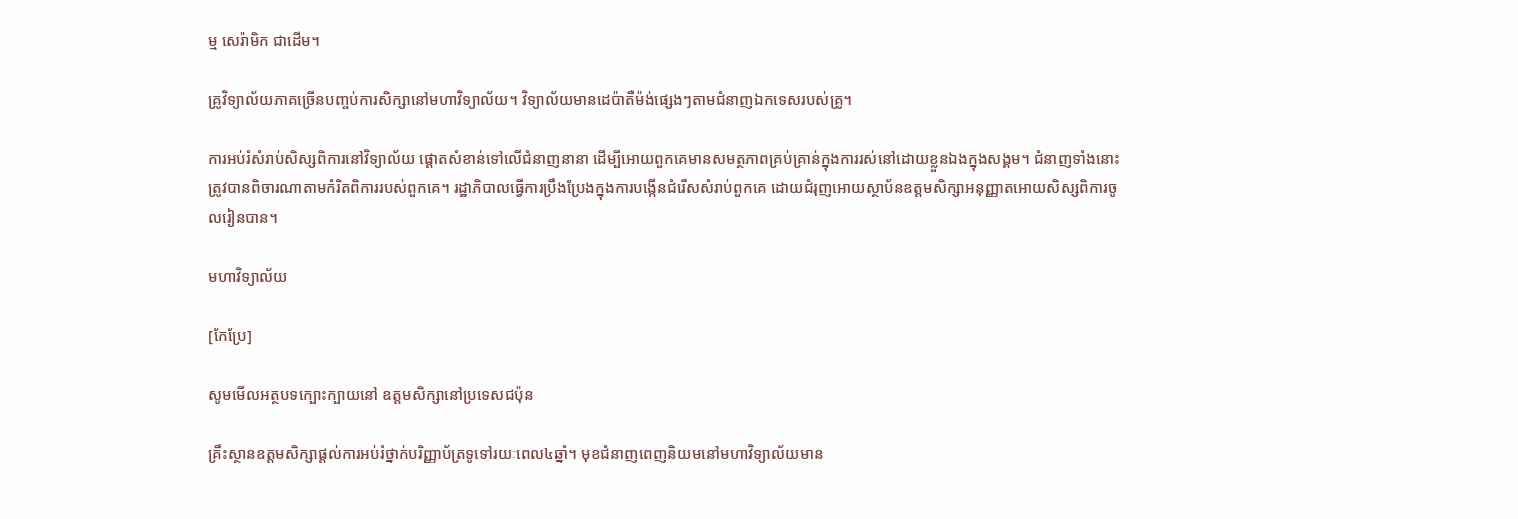ម្ម សេរ៉ាមិក ជាដើម។

គ្រូវិទ្យាល័យភាគច្រើនបញ្ចប់ការសិក្សានៅមហាវិទ្យាល័យ។ វិទ្យាល័យមានដេប៉ាតឺម៉ង់ផ្សេងៗតាមជំនាញឯកទេសរបស់គ្រូ។

ការអប់រំសំរាប់សិស្សពិការនៅវិទ្យាល័យ ផ្ដោតសំខាន់ទៅលើជំនាញនានា ដើម្បីអោយពួកគេមានសមត្ថភាពគ្រប់គ្រាន់ក្នុងការរស់នៅដោយខ្លួនឯងក្នុងសង្គម។ ជំនាញទាំងនោះត្រូវបានពិចារណាតាមកំរិតពិការរបស់ពួកគេ។ រដ្ឋាភិបាលធ្វើការប្រឹងប្រែងក្នុងការបង្កើនជំរើសសំរាប់ពួកគេ ដោយជំរុញអោយស្ថាប័នឧត្តមសិក្សាអនុញ្ញាតអោយសិស្សពិការចូលរៀនបាន។

មហាវិទ្យាល័យ

[កែប្រែ]

សូមមើលអត្ថបទក្បោះក្បាយនៅ ឧត្តមសិក្សានៅប្រទេសជប៉ុន

គ្រឹះស្ថានឧត្តមសិក្សាផ្ដល់ការអប់រំថ្នាក់បរិញ្ញាប័ត្រទូទៅរយៈពេល៤ឆ្នាំ។ មុខជំនាញពេញនិយមនៅមហាវិទ្យាល័យមាន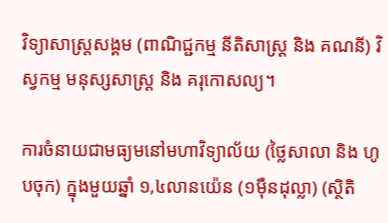វិទ្យាសាស្ត្រសង្គម (ពាណិជ្ជកម្ម នីតិសាស្ត្រ និង គណនី) វិស្វកម្ម មនុស្សសាស្ត្រ និង គរុកោសល្យ។

ការចំនាយជាមធ្យមនៅមហាវិទ្យាល័យ (ថ្លៃសាលា និង ហូបចុក) ក្នុងមួយឆ្នាំ ១,៤លានយ៉េន (១ម៉ឺនដុល្លា) (ស្ថិតិ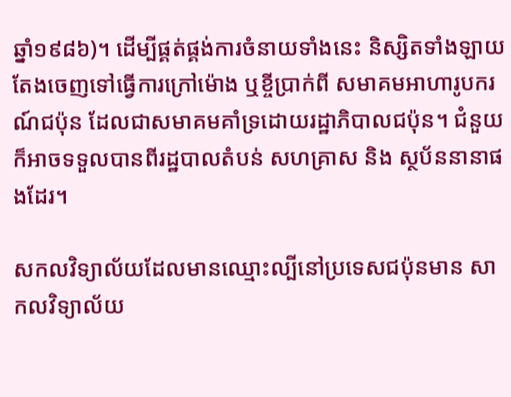ឆ្នាំ១៩៨៦)។ ដើម្បីផ្គត់ផ្គង់ការចំនាយទាំងនេះ និស្សិតទាំងឡាយតែងចេញទៅធ្វើការក្រៅម៉ោង ឬខ្ចីប្រាក់ពី សមាគមអាហារូបករណ៍ជប៉ុន ដែលជាសមាគមគាំទ្រដោយរដ្ឋាភិបាលជប៉ុន។ ជំនួយក៏អាចទទួលបានពីរដ្ឋបាលតំបន់ សហគ្រាស និង ស្ថប័ននានាផងដែរ។

សកលវិទ្យាល័យដែលមានឈ្មោះល្បីនៅប្រទេសជប៉ុនមាន សាកលវិទ្យាល័យ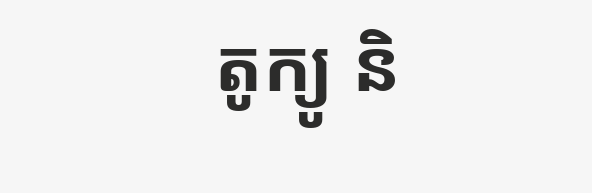តូក្យូ និ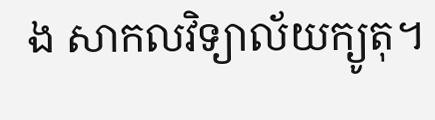ង សាកលវិទ្យាល័យក្យូតុ។